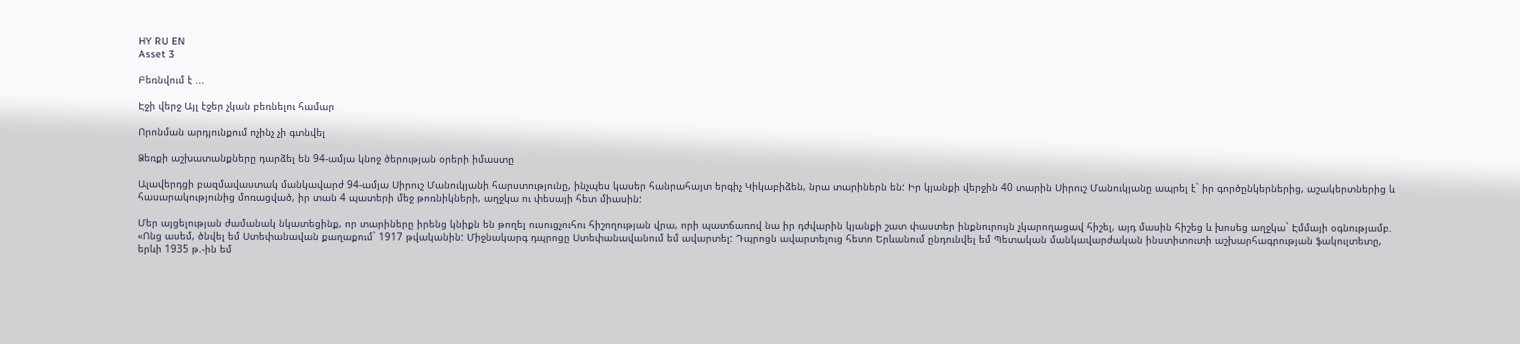HY RU EN
Asset 3

Բեռնվում է ...

Էջի վերջ Այլ էջեր չկան բեռնելու համար

Որոնման արդյունքում ոչինչ չի գտնվել

Ձեռքի աշխատանքները դարձել են 94-ամյա կնոջ ծերության օրերի իմաստը

Ալավերդցի բազմավաստակ մանկավարժ 94-ամյա Սիրուշ Մանուկյանի հարստությունը, ինչպես կասեր հանրահայտ երգիչ Կիկաբիձեն, նրա տարիներն են: Իր կյանքի վերջին 40 տարին Սիրուշ Մանուկյանը ապրել է` իր գործընկերներից, աշակերտներից և հասարակությունից մոռացված, իր տան 4 պատերի մեջ թոռնիկների, աղջկա ու փեսայի հետ միասին:

Մեր այցելության ժամանակ նկատեցինք, որ տարիները իրենց կնիքն են թողել ուսուցչուհու հիշողության վրա, որի պատճառով նա իր դժվարին կյանքի շատ փաստեր ինքնուրույն չկարողացավ հիշել, այդ մասին հիշեց և խոսեց աղջկա` Էմմայի օգնությամբ. «Ոնց ասեմ, ծնվել եմ Ստեփանավան քաղաքում` 1917 թվականին: Միջնակարգ դպրոցը Ստեփանավանում եմ ավարտել: Դպրոցն ավարտելուց հետո Երևանում ընդունվել եմ Պետական մանկավարժական ինստիտուտի աշխարհագրության ֆակուլտետը, երևի 1935 թ.-ին եմ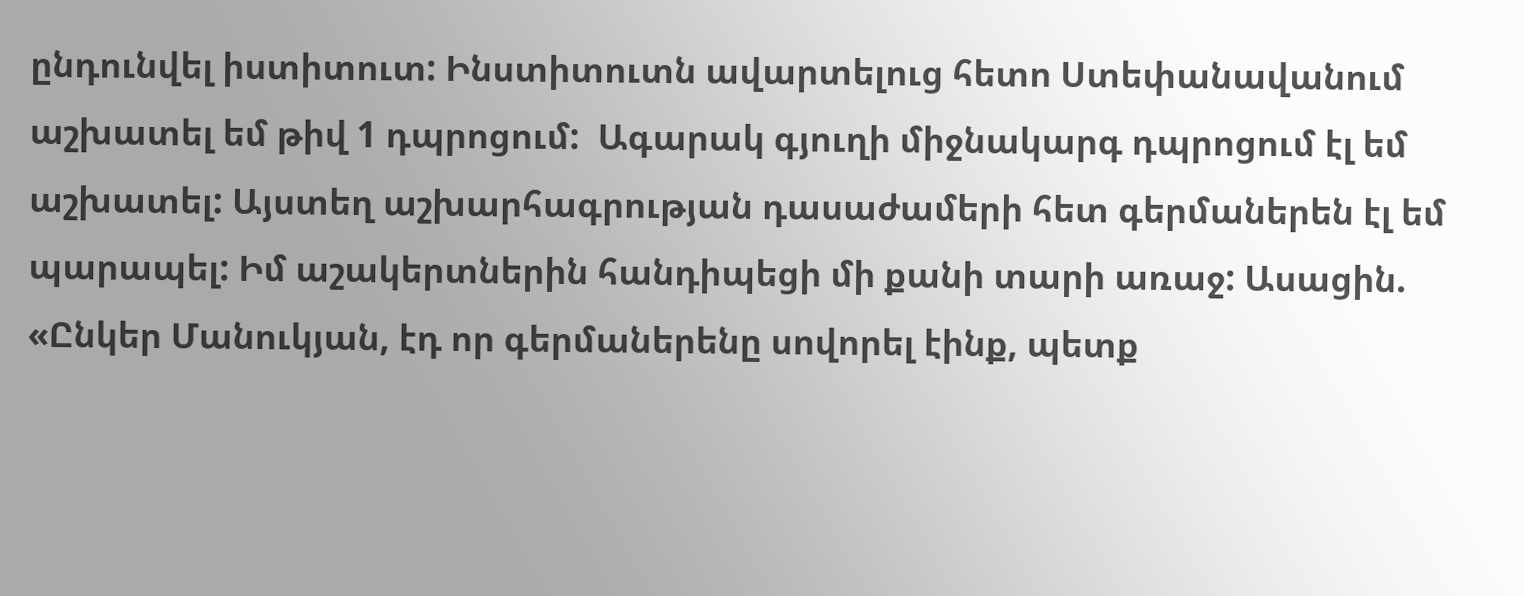ընդունվել իստիտուտ: Ինստիտուտն ավարտելուց հետո Ստեփանավանում աշխատել եմ թիվ 1 դպրոցում:  Ագարակ գյուղի միջնակարգ դպրոցում էլ եմ աշխատել: Այստեղ աշխարհագրության դասաժամերի հետ գերմաներեն էլ եմ պարապել: Իմ աշակերտներին հանդիպեցի մի քանի տարի առաջ: Ասացին. «Ընկեր Մանուկյան, էդ որ գերմաներենը սովորել էինք, պետք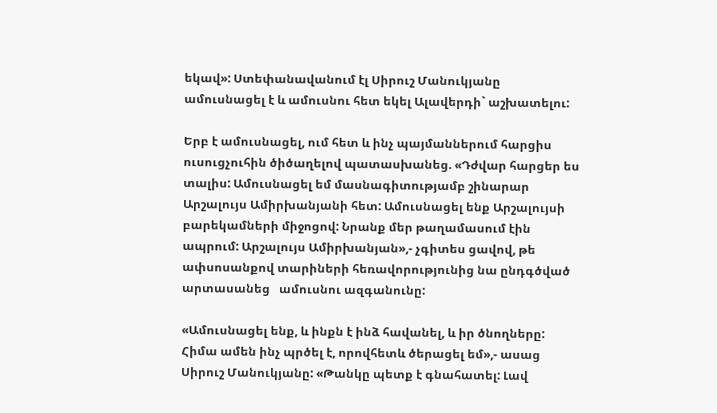եկավ»: Ստեփանավանում էլ Սիրուշ Մանուկյանը ամուսնացել է և ամուսնու հետ եկել Ալավերդի` աշխատելու:

Երբ է ամուսնացել, ում հետ և ինչ պայմաններում հարցիս ուսուցչուհին ծիծաղելով պատասխանեց. «Դժվար հարցեր ես տալիս: Ամուսնացել եմ մասնագիտությամբ շինարար Արշալույս Ամիրխանյանի հետ: Ամուսնացել ենք Արշալույսի բարեկամների միջոցով: Նրանք մեր թաղամասում էին ապրում: Արշալույս Ամիրխանյան»,- չգիտես ցավով, թե ափսոսանքով տարիների հեռավորությունից նա ընդգծված արտասանեց   ամուսնու ազգանունը:

«Ամուսնացել ենք, և ինքն է ինձ հավանել, և իր ծնողները: Հիմա ամեն ինչ պրծել է, որովհետև ծերացել եմ»,- ասաց Սիրուշ Մանուկյանը: «Թանկը պետք է գնահատել: Լավ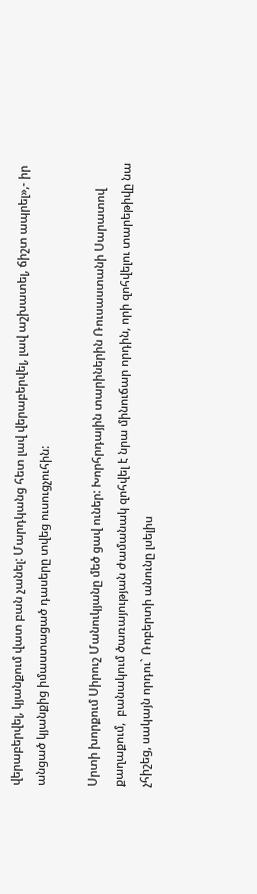վերաբերվել, կյանքում վատ բան չանել: Մարդկանց հետ լավ վերաբերվել, լավ աշխատել, ճիշտ ապրել»,- իր անցած կյանքից իմաստացած դասերը տվեց ուսուցչուհին:

Սրտի խորքում Սիրուշ Մանուկյանը մեծ ցավ ուներ: Խորհրդային տարիներին Ռուսաստանի Սարատով քաղաքում,  բանակում ծառայության ժամանակ զոհվել է նրա մինուճար որդին, որի զոհվելու տարեթիվը նա չհիշեց, սակայն որդու` Ռոբերտի անունը լսելիս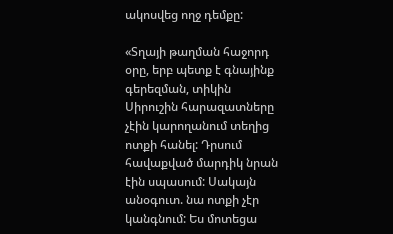ակոսվեց ողջ դեմքը:

«Տղայի թաղման հաջորդ օրը, երբ պետք է գնայինք գերեզման, տիկին Սիրուշին հարազատները չէին կարողանում տեղից ոտքի հանել: Դրսում հավաքված մարդիկ նրան էին սպասում: Սակայն անօգուտ. նա ոտքի չէր կանգնում: Ես մոտեցա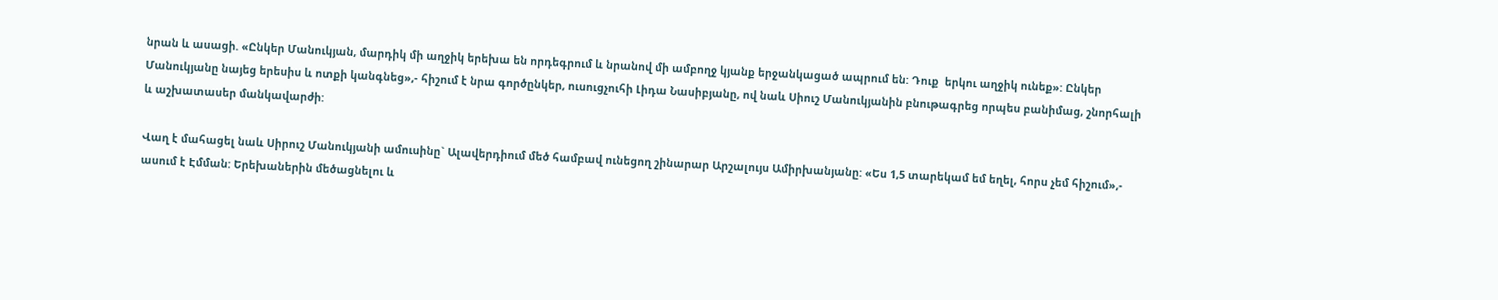նրան և ասացի. «Ընկեր Մանուկյան, մարդիկ մի աղջիկ երեխա են որդեգրում և նրանով մի ամբողջ կյանք երջանկացած ապրում են: Դուք  երկու աղջիկ ունեք»: Ընկեր Մանուկյանը նայեց երեսիս և ոտքի կանգնեց»,- հիշում է նրա գործընկեր, ուսուցչուհի Լիդա Նասիբյանը, ով նաև Սիուշ Մանուկյանին բնութագրեց որպես բանիմաց, շնորհալի և աշխատասեր մանկավարժի:

Վաղ է մահացել նաև Սիրուշ Մանուկյանի ամուսինը` Ալավերդիում մեծ համբավ ունեցող շինարար Արշալույս Ամիրխանյանը: «Ես 1,5 տարեկամ եմ եղել, հորս չեմ հիշում»,- ասում է Էմման: Երեխաներին մեծացնելու և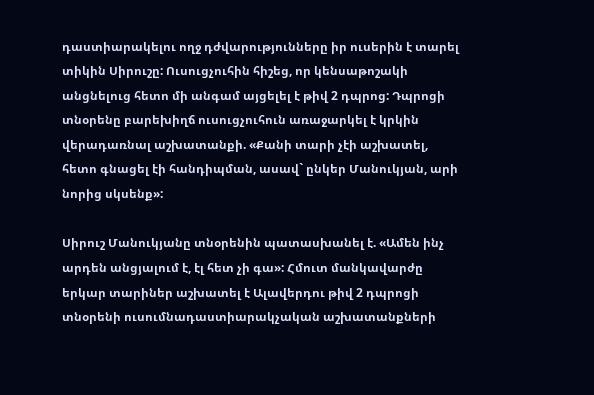դաստիարակելու ողջ դժվարությունները իր ուսերին է տարել տիկին Սիրուշը: Ուսուցչուհին հիշեց, որ կենսաթոշակի անցնելուց հետո մի անգամ այցելել է թիվ 2 դպրոց: Դպրոցի տնօրենը բարեխիղճ ուսուցչուհուն առաջարկել է կրկին վերադառնալ աշխատանքի. «Քանի տարի չէի աշխատել, հետո գնացել էի հանդիպման, ասավ` ընկեր Մանուկյան, արի նորից սկսենք»:

Սիրուշ Մանուկյանը տնօրենին պատասխանել է. «Ամեն ինչ արդեն անցյալում է, էլ հետ չի գա»: Հմուտ մանկավարժը  երկար տարիներ աշխատել է Ալավերդու թիվ 2 դպրոցի  տնօրենի ուսումնադաստիարակչական աշխատանքների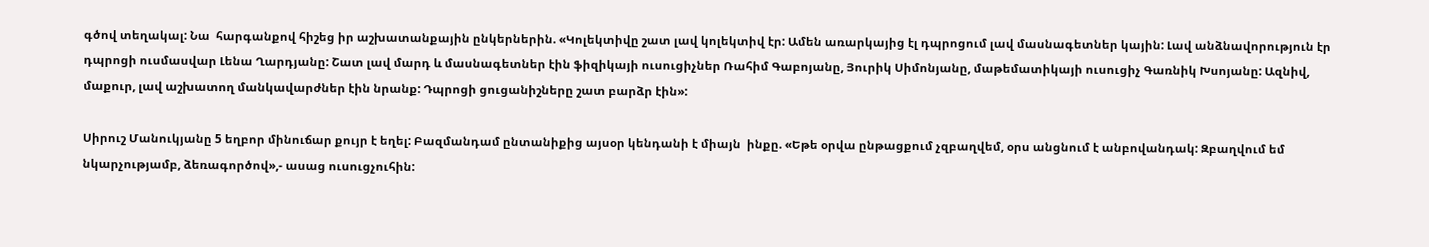գծով տեղակալ: Նա  հարգանքով հիշեց իր աշխատանքային ընկերներին. «Կոլեկտիվը շատ լավ կոլեկտիվ էր: Ամեն առարկայից էլ դպրոցում լավ մասնագետներ կային: Լավ անձնավորություն էր դպրոցի ուսմասվար Լենա Ղարդյանը: Շատ լավ մարդ և մասնագետներ էին ֆիզիկայի ուսուցիչներ Ռահիմ Գաբոյանը, Յուրիկ Սիմոնյանը, մաթեմատիկայի ուսուցիչ Գառնիկ Խսոյանը: Ազնիվ, մաքուր, լավ աշխատող մանկավարժներ էին նրանք: Դպրոցի ցուցանիշները շատ բարձր էին»:

Սիրուշ Մանուկյանը 5 եղբոր մինուճար քույր է եղել: Բազմանդամ ընտանիքից այսօր կենդանի է միայն  ինքը. «Եթե օրվա ընթացքում չզբաղվեմ, օրս անցնում է անբովանդակ: Զբաղվում եմ նկարչությամբ, ձեռագործով»,- ասաց ուսուցչուհին: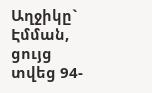Աղջիկը` Էմման, ցույց տվեց 94-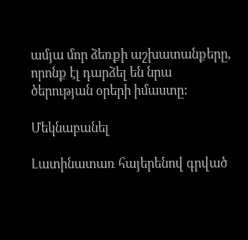ամյա մոր ձեռքի աշխատանքերը, որոնք էլ դարձել են նրա ծերության օրերի իմաստը:

Մեկնաբանել

Լատինատառ հայերենով գրված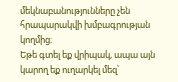մեկնաբանությունները չեն հրապարակվի խմբագրության կողմից։
Եթե գտել եք վրիպակ, ապա այն կարող եք ուղարկել մեզ՝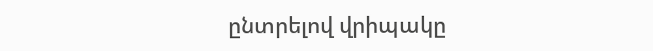ընտրելով վրիպակը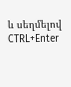և սեղմելով CTRL+Enter